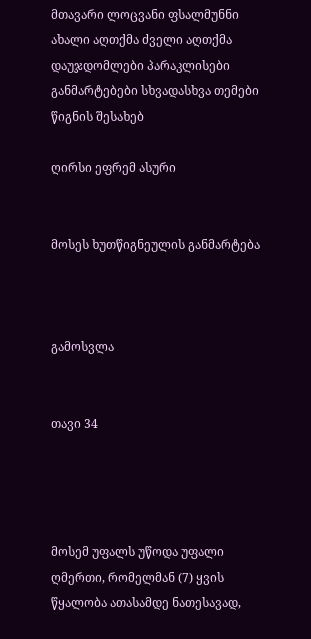მთავარი ლოცვანი ფსალმუნნი ახალი აღთქმა ძველი აღთქმა დაუჯდომლები პარაკლისები განმარტებები სხვადასხვა თემები წიგნის შესახებ

ღირსი ეფრემ ასური


მოსეს ხუთწიგნეულის განმარტება



გამოსვლა


თავი 34




მოსემ უფალს უწოდა უფალი ღმერთი, რომელმან (7) ყვის წყალობა ათასამდე ნათესავად,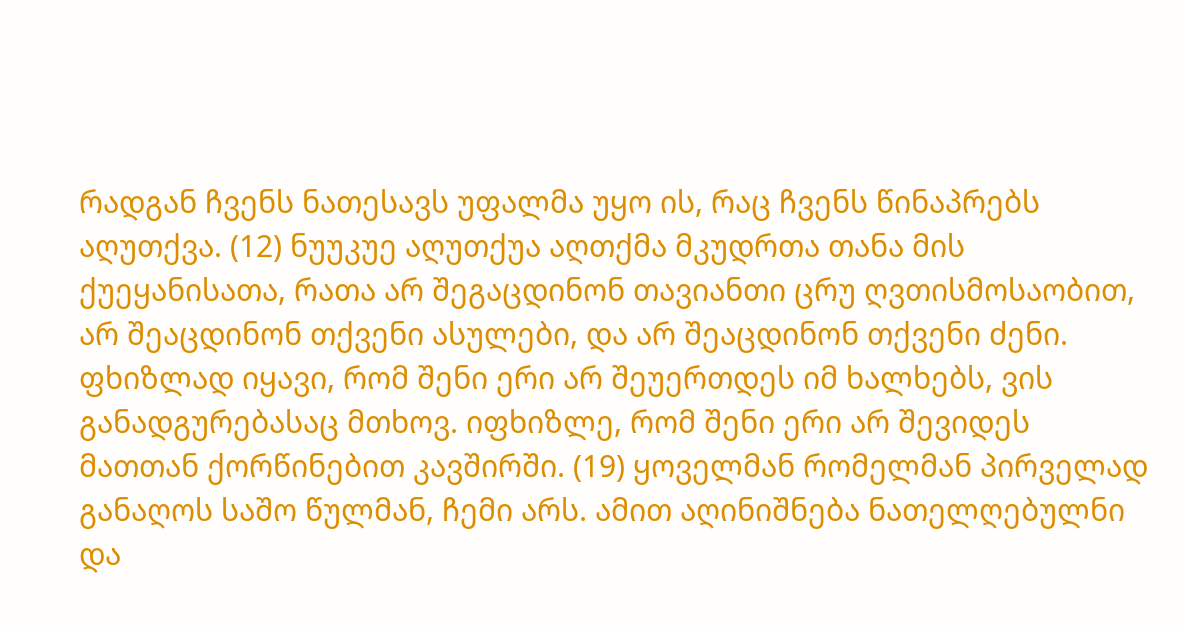რადგან ჩვენს ნათესავს უფალმა უყო ის, რაც ჩვენს წინაპრებს აღუთქვა. (12) ნუუკუე აღუთქუა აღთქმა მკუდრთა თანა მის ქუეყანისათა, რათა არ შეგაცდინონ თავიანთი ცრუ ღვთისმოსაობით, არ შეაცდინონ თქვენი ასულები, და არ შეაცდინონ თქვენი ძენი. ფხიზლად იყავი, რომ შენი ერი არ შეუერთდეს იმ ხალხებს, ვის განადგურებასაც მთხოვ. იფხიზლე, რომ შენი ერი არ შევიდეს მათთან ქორწინებით კავშირში. (19) ყოველმან რომელმან პირველად განაღოს საშო წულმან, ჩემი არს. ამით აღინიშნება ნათელღებულნი და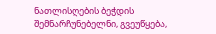ნათლისღების ბეჭდის შემნარჩუნებელნი, გვეუწყება,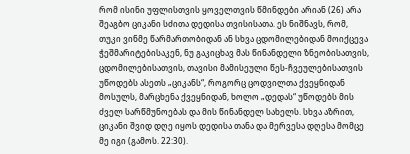რომ ისინი უფლისთვის ყოველთვის წმინდები არიან (26) არა შეაგბო ციკანი სძითა დედისა თვისისათა. ეს ნიშნავს, რომ, თუკი ვინმე წარმართობიდან ან სხვა ცდომილებიდან მოიქცევა ჭეშმარიტებისაკენ, ნუ გაკიცხავ მას წინანდელი ზნეობისათვის, ცდომილებისათვის, თავისი მამისეული წეს-ჩვეულებისათვის უწოდებს ასეთს „ციკანს“, როგორც ცოდვილთა ქვეყნიდან მოსულს, მარცხენა ქვეყნიდან, ხოლო „დედას“ უწოდებს მის ძველ სარწმუნოებას და მის წინანდელ სახელს. სხვა აზრით, ციკანი შვიდ დღე იყოს დედისა თანა და მერვესა დღესა მომცე მე იგი (გამოს. 22:30).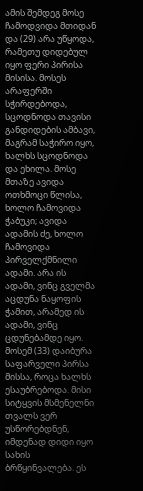ამის შემდეგ მოსე ჩამოდვიდა მთიდან და (29) არა უწყოდა, რამეთუ დიდებულ იყო ფერი პირისა მისისა. მოსეს არაფერში სჭირდებოდა, სცოდნოდა თავისი განდიდების ამბავი, მაგრამ საჭირო იყო, ხალხს სცოდნოდა და ეხილა. მოსე მთაზე ავიდა ოთხმოცი წლისა, ხოლო ჩამოვიდა ჭაბუკი; ავიდა ადამის ძე, ხოლო ჩამოვიდა პირველქმნილი ადამი. არა ის ადამი, ვინც გველმა აცდუნა ნაყოფის ჭამით, არამედ ის ადამი, ვინც ცდუნებამდე იყო. მოსემ (33) დაიბურა საფარველი პირსა მისსა, როცა ხალხს ესაუბრებოდა. მისი სიტყვის მსმენელნი თვალს ვერ უსწორებდნენ, იმდენად დიდი იყო სახის ბრწყინვალება. ეს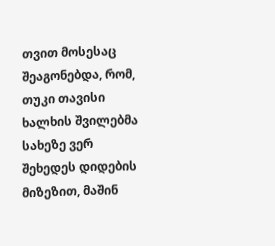თვით მოსესაც შეაგონებდა, რომ, თუკი თავისი ხალხის შვილებმა სახეზე ვერ შეხედეს დიდების მიზეზით, მაშინ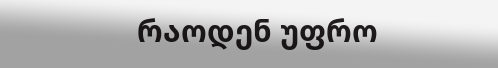რაოდენ უფრო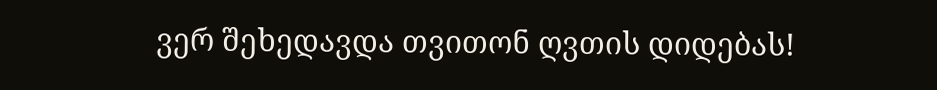ვერ შეხედავდა თვითონ ღვთის დიდებას!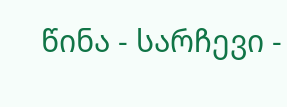წინა - სარჩევი -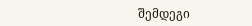შემდეგი